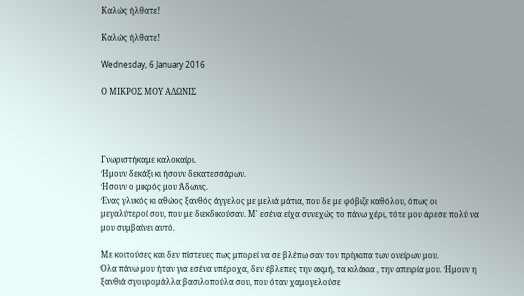Καλώς ήλθατε!

Καλώς ήλθατε!

Wednesday, 6 January 2016

Ο ΜΙΚΡΟΣ ΜΟΥ ΑΔΩΝΙΣ




Γνωριστήκαμε καλοκαίρι.
Ήμουν δεκάξι κι ήσουν δεκατεσσάρων.
Ήσουν ο μικρός μου Άδωνις.
Ένας γλυκός κι αθώος ξανθός άγγελος με μελιά μάτια, που δε με φόβιζε καθόλου, όπως οι μεγαλύτεροί σου, που με διεκδικούσαν. Μ' εσένα είχα συνεχώς το πάνω χέρι, τότε μου άρεσε πολύ να μου συμβαίνει αυτό.

Με κοιτούσες και δεν πίστευες πως μπορεί να σε βλέπω σαν τον πρίγκιπα των ονείρων μου.
Όλα πάνω μου ήταν για εσένα υπέροχα, δεν έβλεπες την ακμή, τα κιλάκια , την απειρία μου. Ήμουν η ξανθιά σγουρομάλλα βασιλοπούλα σου, που όταν χαμογελούσε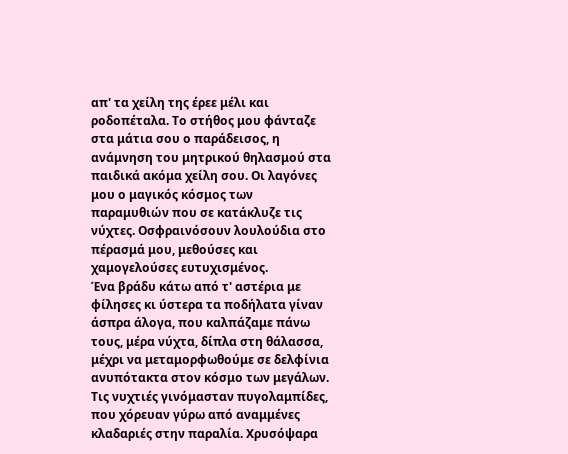απ' τα χείλη της έρεε μέλι και ροδοπέταλα. Το στήθος μου φάνταζε στα μάτια σου ο παράδεισος, η ανάμνηση του μητρικού θηλασμού στα παιδικά ακόμα χείλη σου. Οι λαγόνες μου ο μαγικός κόσμος των παραμυθιών που σε κατάκλυζε τις νύχτες. Οσφραινόσουν λουλούδια στο πέρασμά μου, μεθούσες και χαμογελούσες ευτυχισμένος.
Ένα βράδυ κάτω από τ' αστέρια με φίλησες κι ύστερα τα ποδήλατα γίναν άσπρα άλογα, που καλπάζαμε πάνω τους, μέρα νύχτα, δίπλα στη θάλασσα, μέχρι να μεταμορφωθούμε σε δελφίνια ανυπότακτα στον κόσμο των μεγάλων.
Τις νυχτιές γινόμασταν πυγολαμπίδες, που χόρευαν γύρω από αναμμένες κλαδαριές στην παραλία. Χρυσόψαρα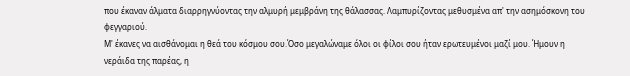που έκαναν άλματα διαρρηγνύοντας την αλμυρή μεμβράνη της θάλασσας. Λαμπυρίζοντας μεθυσμένα απ' την ασημόσκονη του φεγγαριού.
Μ' έκανες να αισθάνομαι η θεά του κόσμου σου.Όσο μεγαλώναμε όλοι οι φίλοι σου ήταν ερωτευμένοι μαζί μου. Ήμουν η νεράιδα της παρέας, η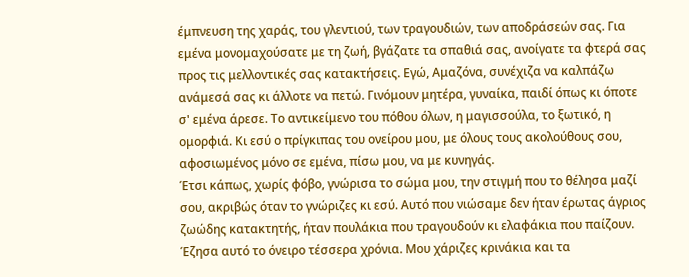έμπνευση της χαράς, του γλεντιού, των τραγουδιών, των αποδράσεών σας. Για εμένα μονομαχούσατε με τη ζωή, βγάζατε τα σπαθιά σας, ανοίγατε τα φτερά σας προς τις μελλοντικές σας κατακτήσεις. Εγώ, Αμαζόνα, συνέχιζα να καλπάζω ανάμεσά σας κι άλλοτε να πετώ. Γινόμουν μητέρα, γυναίκα, παιδί όπως κι όποτε σ' εμένα άρεσε. Το αντικείμενο του πόθου όλων, η μαγισσούλα, το ξωτικό, η ομορφιά. Κι εσύ ο πρίγκιπας του ονείρου μου, με όλους τους ακολούθους σου, αφοσιωμένος μόνο σε εμένα, πίσω μου, να με κυνηγάς.
Έτσι κάπως, χωρίς φόβο, γνώρισα το σώμα μου, την στιγμή που το θέλησα μαζί σου, ακριβώς όταν το γνώριζες κι εσύ. Αυτό που νιώσαμε δεν ήταν έρωτας άγριος ζωώδης κατακτητής, ήταν πουλάκια που τραγουδούν κι ελαφάκια που παίζουν.
Έζησα αυτό το όνειρο τέσσερα χρόνια. Μου χάριζες κρινάκια και τα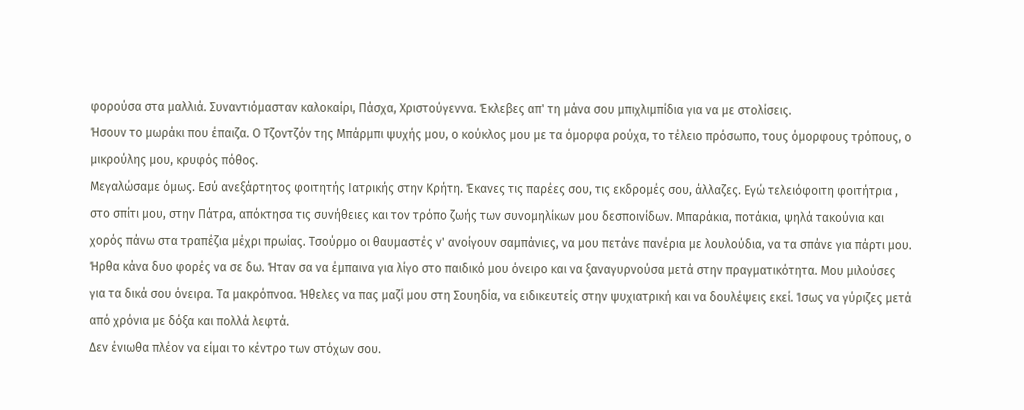φορούσα στα μαλλιά. Συναντιόμασταν καλοκαίρι, Πάσχα, Χριστούγεννα. Έκλεβες απ' τη μάνα σου μπιχλιμπίδια για να με στολίσεις.
Ήσουν το μωράκι που έπαιζα. Ο Τζοντζόν της Μπάρμπι ψυχής μου, ο κούκλος μου με τα όμορφα ρούχα, το τέλειο πρόσωπο, τους όμορφους τρόπους, ο μικρούλης μου, κρυφός πόθος.
Μεγαλώσαμε όμως. Εσύ ανεξάρτητος φοιτητής Ιατρικής στην Κρήτη. Έκανες τις παρέες σου, τις εκδρομές σου, άλλαζες. Εγώ τελειόφοιτη φοιτήτρια , στο σπίτι μου, στην Πάτρα, απόκτησα τις συνήθειες και τον τρόπο ζωής των συνομηλίκων μου δεσποινίδων. Μπαράκια, ποτάκια, ψηλά τακούνια και χορός πάνω στα τραπέζια μέχρι πρωίας. Τσούρμο οι θαυμαστές ν' ανοίγουν σαμπάνιες, να μου πετάνε πανέρια με λουλούδια, να τα σπάνε για πάρτι μου. Ήρθα κάνα δυο φορές να σε δω. Ήταν σα να έμπαινα για λίγο στο παιδικό μου όνειρο και να ξαναγυρνούσα μετά στην πραγματικότητα. Μου μιλούσες για τα δικά σου όνειρα. Τα μακρόπνοα. Ήθελες να πας μαζί μου στη Σουηδία, να ειδικευτείς στην ψυχιατρική και να δουλέψεις εκεί. Ίσως να γύριζες μετά από χρόνια με δόξα και πολλά λεφτά.
Δεν ένιωθα πλέον να είμαι το κέντρο των στόχων σου.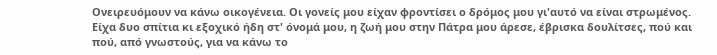Ονειρευόμουν να κάνω οικογένεια. Οι γονείς μου είχαν φροντίσει ο δρόμος μου γι'αυτό να είναι στρωμένος. Είχα δυο σπίτια κι εξοχικό ήδη στ' όνομά μου, η ζωή μου στην Πάτρα μου άρεσε, έβρισκα δουλίτσες, πού και πού, από γνωστούς, για να κάνω το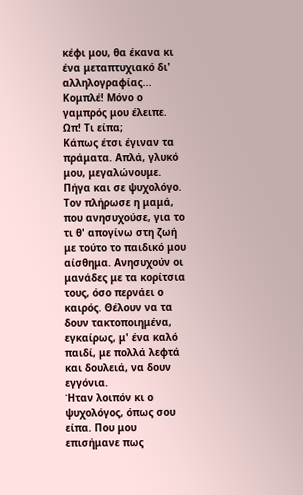κέφι μου, θα έκανα κι ένα μεταπτυχιακό δι' αλληλογραφίας... Κομπλέ! Μόνο ο γαμπρός μου έλειπε.
Ωπ! Τι είπα;
Κάπως έτσι έγιναν τα πράματα. Απλά, γλυκό μου, μεγαλώνουμε. Πήγα και σε ψυχολόγο. Τον πλήρωσε η μαμά, που ανησυχούσε, για το τι θ' απογίνω στη ζωή με τούτο το παιδικό μου αίσθημα. Ανησυχούν οι μανάδες με τα κορίτσια τους, όσο περνάει ο καιρός. Θέλουν να τα δουν τακτοποιημένα, εγκαίρως, μ' ένα καλό παιδί, με πολλά λεφτά και δουλειά, να δουν εγγόνια.
Ήταν λοιπόν κι ο ψυχολόγος, όπως σου είπα. Που μου επισήμανε πως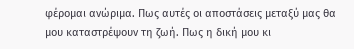φέρομαι ανώριμα. Πως αυτές οι αποστάσεις μεταξύ μας θα μου καταστρέψουν τη ζωή. Πως η δική μου κι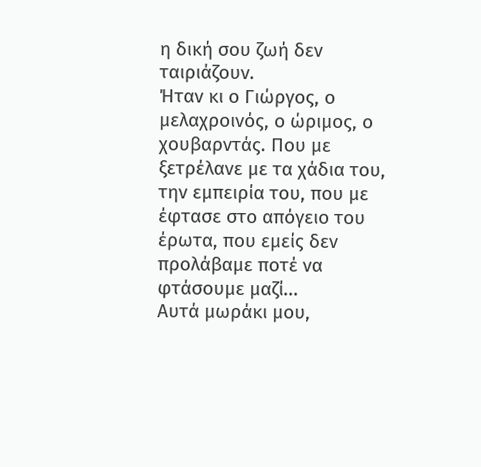η δική σου ζωή δεν ταιριάζουν.
Ήταν κι ο Γιώργος, ο μελαχροινός, ο ώριμος, ο χουβαρντάς. Που με ξετρέλανε με τα χάδια του, την εμπειρία του, που με έφτασε στο απόγειο του έρωτα, που εμείς δεν προλάβαμε ποτέ να φτάσουμε μαζί...
Αυτά μωράκι μου,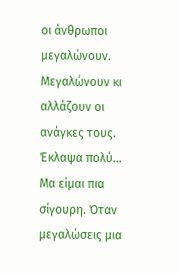οι άνθρωποι μεγαλώνουν. Μεγαλώνουν κι αλλάζουν οι ανάγκες τους.
Έκλαψα πολύ...
Μα είμαι πια σίγουρη. Όταν μεγαλώσεις μια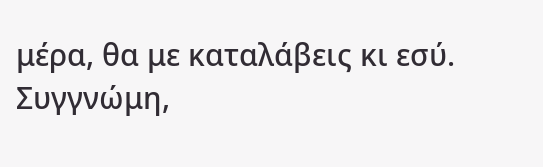μέρα, θα με καταλάβεις κι εσύ.
Συγγνώμη,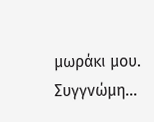μωράκι μου. Συγγνώμη...